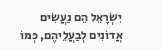יִשְׂרָאֵל הֵם נַעֲשִׂים אֲדוֹנִים לְבַעֲלֵיהֶם, כְּמוֹ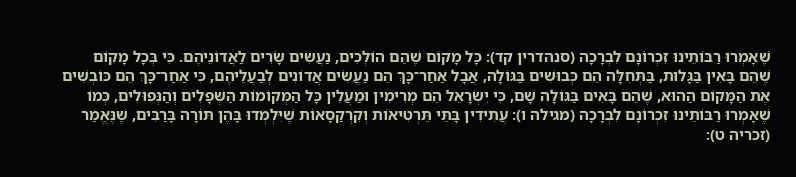שֶׁאָמְרוּ רַבּוֹתֵינוּ זִכְרוֹנָם לִבְרָכָה (סנהדרין קד): כָּל מָקוֹם שֶׁהֵם הוֹלְכִים, נַעֲשִׂים שָׂרִים לַאֲדוֹנֵיהֶם. כִּי בְּכָל מָקוֹם שֶׁהֵם בָּאִין בַּגָּלוּת, בַּתְּחִלָּה הֵם כְּבוּשִׁים בַּגּוֹלָה, אֲבָל אַחַר־כָּךְ הֵם נַעֲשִׂים אֲדוֹנִים לְבַעֲלֵיהֶם, כִּי אַחַר־כָּךְ הֵם כּוֹבְשִׁים אֶת הַמָּקוֹם הַהוּא, שֶׁהֵם בָּאִים בַּגּוֹלָה שָׁם, כִּי יִשְׂרָאֵל הֵם מְרִימִין וּמַעֲלִין כָּל הַמְּקוֹמוֹת הַשְּׁפָלִים וְהַנְּפוּלִים, כְּמוֹ שֶׁאָמְרוּ רַבּוֹתֵינוּ זִכְרוֹנָם לִבְרָכָה (מגילה ו): עֲתִידִין בָּתֵּי תֵּרְטִיאוֹת וְקִרְקַסָאוֹת שֶׁיִּלְמְדוּ בָּהֶן תּוֹרָה בָּרַבִּים, שֶׁנֶּאֱמַר (זכריה ט):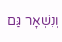וְנִשְׁאָר גַּם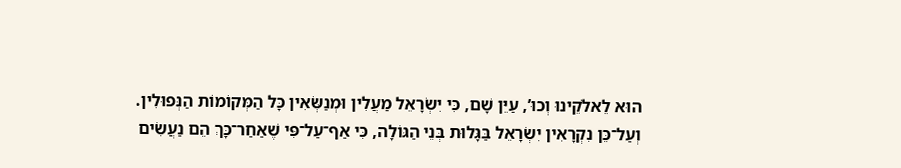הוּא לֵאלֹקֵינוּ וְכוּ’, עַיֵּן שָׁם, כִּי יִשְׂרָאֵל מַעֲלִין וּמְנַשְּׂאִין כָּל הַמְּקוֹמוֹת הַנְּפוּלִין. וְעַל־כֵּן נִקְרָאִין יִשְׂרָאֵל בַּגָּלוּת בְּנֵי הַגּוֹלָה, כִּי אַף־עַל־פִּי שֶׁאַחַר־כָּךְ הֵם נַעֲשִׂים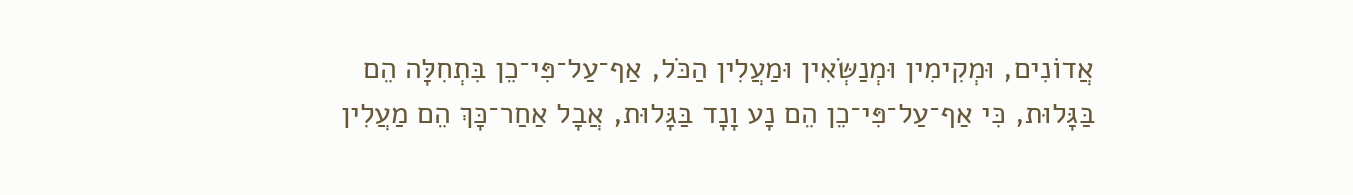אֲדוֹנִים, וּמְקִימִין וּמְנַשְּׂאִין וּמַעֲלִין הַכֹּל, אַף־עַל־פִּי־כֵן בִּתְחִלָּה הֵם בַּגָּלוּת, כִּי אַף־עַל־פִּי־כֵן הֵם נָע וָנָד בַּגָּלוּת, אֲבָל אַחַר־כָּךְ הֵם מַעֲלִין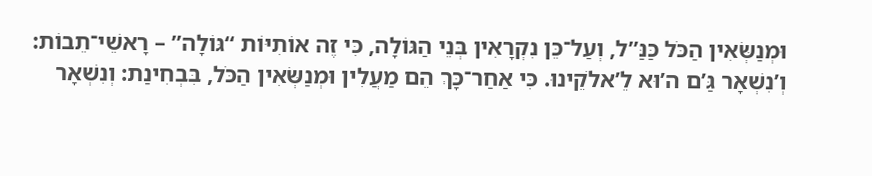וּמְנַשְּׂאִין הַכֹּל כַּנַּ”ל, וְעַל־כֵּן נִקְרָאִין בְּנֵי הַגּוֹלָה, כִּי זֶה אוֹתִיּוֹת “גּוֹלָה” – רָאשֵׁי־תֵבוֹת: וְ’נִשְׁאָר גַּ’ם ה’וּא לֵ’אלֹקֵינוּ. כִּי אַחַר־כָּךְ הֵם מַעֲלִין וּמְנַשְּׂאִין הַכֹּל, בִּבְחִינַת: וְנִשְׁאָר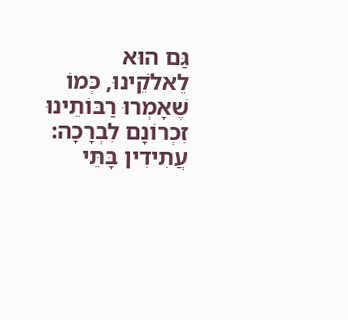גַּם הוּא לֵאלֹקֵינוּ, כְּמוֹ שֶׁאָמְרוּ רַבּוֹתֵינוּ זִכְרוֹנָם לִבְרָכָה: עֲתִידִין בָּתֵּי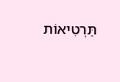תֵּרְטִיאוֹת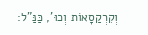וְקִרְקַסָאוֹת וְכוּ’, כַּנַּ”ל: